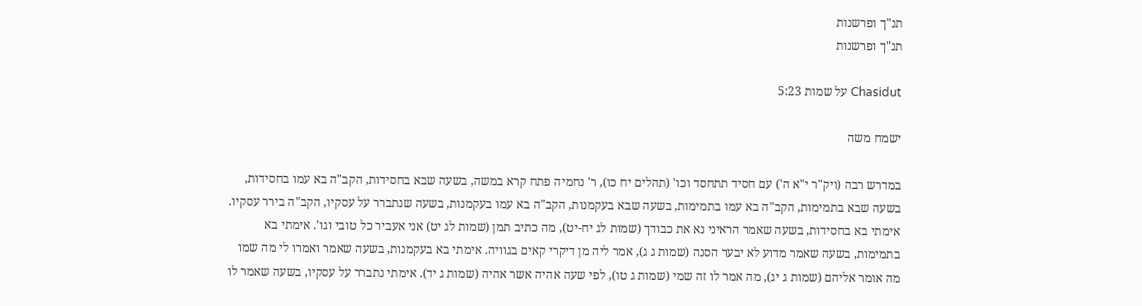תנ"ך ופרשנות
תנ"ך ופרשנות

Chasidut על שמות 5:23

ישמח משה

במדרש רבה (ויק"ר י"א ה') עם חסיד תתחסד וכו' (תהלים יח כו), ר' נחמיה פתח קרא במשה, בשעה שבא בחסידות, הקב"ה בא עמו בחסידות, בשעה שבא בתמימות, הקב"ה בא עמו בתמימות, בשעה שבא בעקמנות, הקב"ה בא עמו בעקמנות, בשעה שנתברר על עסקיו, הקב"ה בירר עסקיו. אימתי בא בחסידות, בשעה שאמר הראיני נא את כבודך (שמות לג יח-יט), מה כתיב תמן (שמות לג יט) אני אעביר כל טובי וגו'. אימתי בא בתמימות, בשעה שאמר מדוע לא יבער הסנה (שמות ג ג), אמר ליה מן דיקרי קאים בגוויה. אימתי בא בעקמנות, בשעה שאמר ואמרו לי מה שמו מה אומר אליהם (שמות ג יג), מה אמר לו זה שמי (שמות ג טו), לפי שעה אהיה אשר אהיה (שמות ג יד). אימתי נתברר על עסקיו, בשעה שאמר לו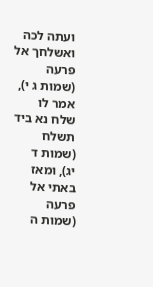ועתה לכה ואשלחך אל פרעה (שמות ג י), אמר לו שלח נא ביד תשלח (שמות ד יג), ומאז באתי אל פרעה (שמות ה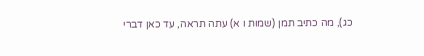כג), מה כתיב תמן (שמות ו א) עתה תראה, עד כאן דברי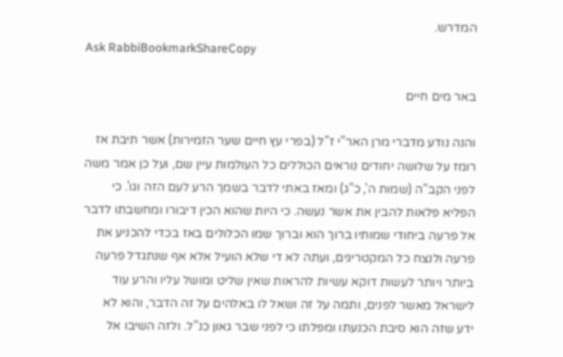המדרש.
Ask RabbiBookmarkShareCopy

באר מים חיים

והנה נודע מדברי מרן האר"י ז"ל (בפרי עץ חיים שער הזמירות) אשר תיבת אז רומז על שלושה יחודים נוראים הכוללים כל העולמות עיין שם, ועל כן אמר משה לפני הקב"ה (שמות ה', כ"ג) ומאז באתי לדבר בשמך הרע לעם הזה וגו'. כי הפליא פלאות להבין את אשר נעשה. כי היות שהוא הכין דיבורו ומחשבתו לדבר אל פרעה ביחודי שמותיו ברוך הוא וברוך שמו הכלולים באז בכדי להכניע את פרעה ולנצח כל המקטריגים, ועתה לא די שלא הועיל אלא אף שנתגדל פרעה ביותר ויותר לעשות דוקא עשיות להראות שאין שליט ומושל עליו והרע עוד לישראל מאשר לפנים, ותמה על זה ושאל לו באלהים על זה הדבר, והוא לא ידע שזה הוא סיבת הכנעתו ומפלתו כי לפני שבר גאון כנ"ל. ולזה השיבו אל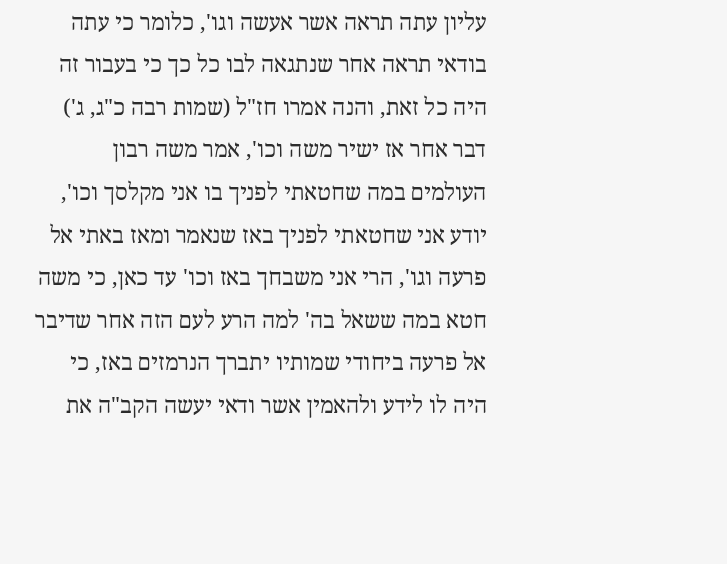עליון עתה תראה אשר אעשה וגו', כלומר כי עתה בודאי תראה אחר שנתגאה לבו כל כך כי בעבור זה היה כל זאת, והנה אמרו חז"ל (שמות רבה כ"ג, ג') דבר אחר אז ישיר משה וכו', אמר משה רבון העולמים במה שחטאתי לפניך בו אני מקלסך וכו', יודע אני שחטאתי לפניך באז שנאמר ומאז באתי אל פרעה וגו', הרי אני משבחך באז וכו' עד כאן, כי משה חטא במה ששאל בה' למה הרע לעם הזה אחר שדיבר אל פרעה ביחודי שמותיו יתברך הנרמזים באז, כי היה לו לידע ולהאמין אשר ודאי יעשה הקב"ה את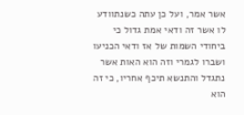אשר אמר, ועל כן עתה כשנתוודע לו אשר זה ודאי אמת גדול כי ביחודי השמות של אז ודאי הכניעו ושברו לגמרי וזה הוא האות אשר נתגדל והתנשא תיכף אחריו, כי זה הוא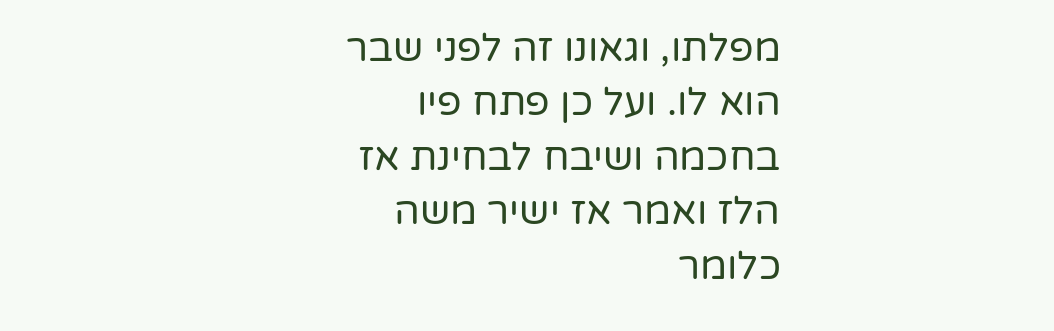מפלתו, וגאונו זה לפני שבר הוא לו. ועל כן פתח פיו בחכמה ושיבח לבחינת אז הלז ואמר אז ישיר משה כלומר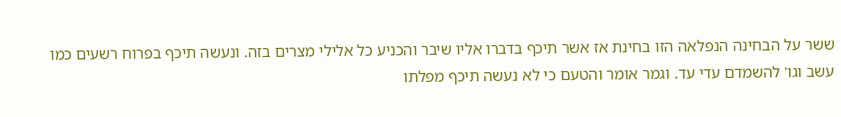ששר על הבחינה הנפלאה הזו בחינת אז אשר תיכף בדברו אליו שיבר והכניע כל אלילי מצרים בזה. ונעשה תיכף בפרוח רשעים כמו עשב וגו' להשמדם עדי עד. וגמר אומר והטעם כי לא נעשה תיכף מפלתו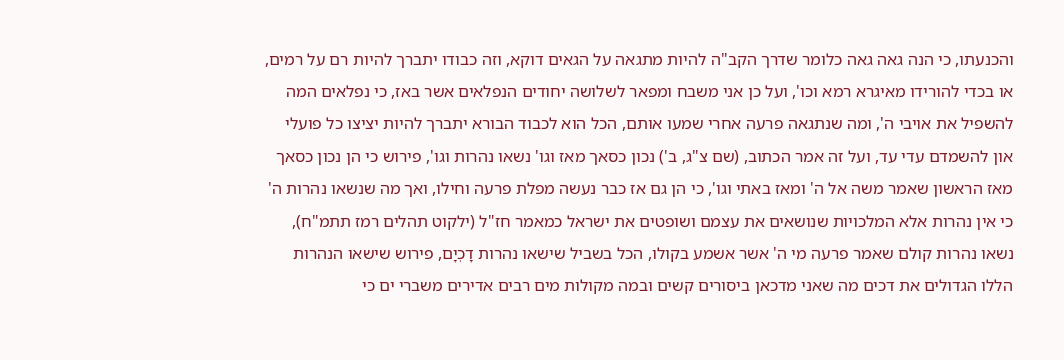והכנעתו, כי הנה גאה גאה כלומר שדרך הקב"ה להיות מתגאה על הגאים דוקא, וזה כבודו יתברך להיות רם על רמים, או בכדי להורידו מאיגרא רמא וכו', ועל כן אני משבח ומפאר לשלושה יחודים הנפלאים אשר באז, כי נפלאים המה להשפיל את אויבי ה', ומה שנתגאה פרעה אחרי שמעו אותם, הכל הוא לכבוד הבורא יתברך להיות יציצו כל פועלי און להשמדם עדי עד, ועל זה אמר הכתוב, (שם צ"ג, ב') נכון כסאך מאז וגו' נשאו נהרות וגו', פירוש כי הן נכון כסאך מאז הראשון שאמר משה אל ה' ומאז באתי וגו', כי הן גם אז כבר נעשה מפלת פרעה וחילו, ואך מה שנשאו נהרות ה' כי אין נהרות אלא המלכויות שנושאים את עצמם ושופטים את ישראל כמאמר חז"ל (ילקוט תהלים רמז תתמ"ח), נשאו נהרות קולם שאמר פרעה מי ה' אשר אשמע בקולו, הכל בשביל שישאו נהרות דָכְיָם, פירוש שישאו הנהרות הללו הגדולים את דכים מה שאני מדכאן ביסורים קשים ובמה מקולות מים רבים אדירים משברי ים כי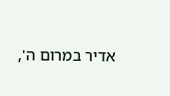אדיר במרום ה',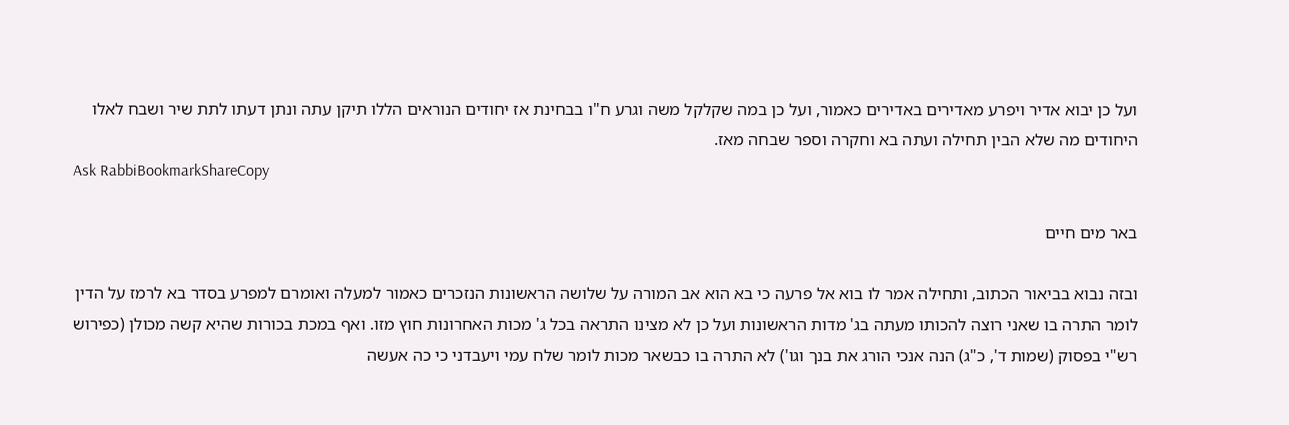ועל כן יבוא אדיר ויפרע מאדירים באדירים כאמור, ועל כן במה שקלקל משה וגרע ח"ו בבחינת אז יחודים הנוראים הללו תיקן עתה ונתן דעתו לתת שיר ושבח לאלו היחודים מה שלא הבין תחילה ועתה בא וחקרה וספר שבחה מאז.
Ask RabbiBookmarkShareCopy

באר מים חיים

ובזה נבוא בביאור הכתוב, ותחילה אמר לו בוא אל פרעה כי בא הוא אב המורה על שלושה הראשונות הנזכרים כאמור למעלה ואומרם למפרע בסדר בא לרמז על הדין לומר התרה בו שאני רוצה להכותו מעתה בג' מדות הראשונות ועל כן לא מצינו התראה בכל ג' מכות האחרונות חוץ מזו. ואף במכת בכורות שהיא קשה מכולן (כפירוש רש"י בפסוק (שמות ד', כ"ג) הנה אנכי הורג את בנך וגו') לא התרה בו כבשאר מכות לומר שלח עמי ויעבדני כי כה אעשה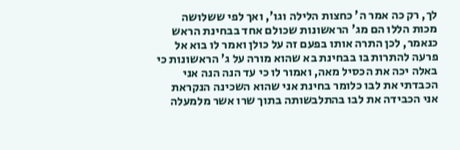לך, רק כה אמר ה' כחצות הלילה וגו', ואך לפי ששלושה מכות הללו הם מג' הראשונות שכולם אחד בבחינת הראש כנאמר, לכן התרה אותו בפעם זה על כולן ואמר לו בוא אל פרעה להתרות בו בבחינת בא שהוא מורה על ג' הראשונות כי באלה יכה את הכסיל מאה, ואמור לו כי עד הנה הנה אני הכבדתי את לבו כלומר בחינת אני שהוא השכינה הנקראת אני הכבידה את לבו בהתלבשותה בתוך שרו אשר מלמעלה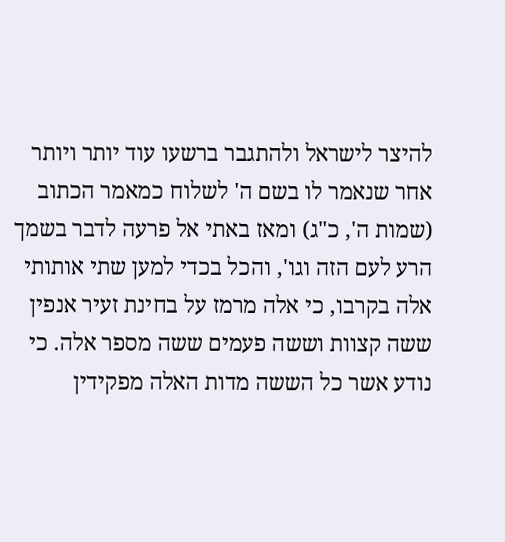להיצר לישראל ולהתגבר ברשעו עוד יותר ויותר אחר שנאמר לו בשם ה' לשלוח כמאמר הכתוב (שמות ה', כ"ג) ומאז באתי אל פרעה לדבר בשמך הרע לעם הזה וגו', והכל בכדי למען שתי אותותי אלה בקרבו, כי אלה מרמז על בחינת זעיר אנפין ששה קצוות וששה פעמים ששה מספר אלה. כי נודע אשר כל הששה מדות האלה מפקידין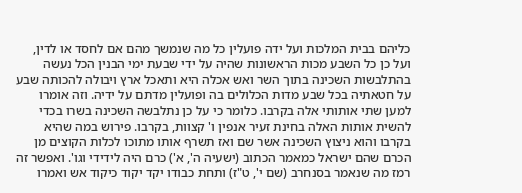כליהם בבית המלכות ועל ידה פועלין כל מה שנמשך מהם אם לחסד או לדין, ועל כן כל השבע מכות הראשונות שהיה על ידי שבעת ימי הבנין הכל נעשה בהתלבשות השכינה בתוך השר ואש אכלה היא ותאכל ארץ ויבולה להכותה שבע על חטאתיה בכל שבע מדות הכלולים בה ופועלין מדתם על ידיה. וזה אומרו למען שתי אותותי אלה בקרבו. כלומר כי על כן נתלבשה השכינה בשרו בכדי להשית אותות האלה בחינת זעיר אנפין ו' קצוות, בקרבו. פירוש במה שהיא בקרבו והוא ניצוץ השכינה אשר שם ואז תשרף אותו מתוכו לכלות הקוצים מן הכרם שהם ישראל כמאמר הכתוב (ישעיה ה', א') כרם היה לידידי וגו'. ואפשר זה רמז מה שנאמר בסנחרב (שם י', ט"ז) ותחת כבודו יקד יקוד כיקוד אש ואמרו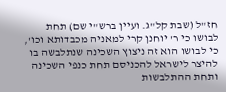חז"ל (שבת קל"ג. ועיין ברש"י שם) תחת לבושו כי ר' יוחנן קרי למאניה מכבדותא וכו', כי לבושו הוא זה ניצוץ השכינה שנתלבשה בו להיצר לישראל להכניסם תחת כנפי השכינה ותחת ההתלבשות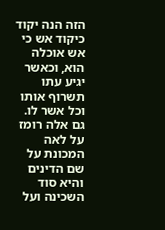הזה הנה יקוד כיקוד אש כי אש אוכלה הוא, וכאשר יגיע עתו תשרוף אותו וכל אשר לו. גם אלה רומז על לאה המכונת על שם הדינים והיא סוד השכינה ועל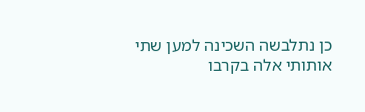כן נתלבשה השכינה למען שתי אותותי אלה בקרבו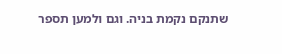שתנקם נקמת בניה. וגם ולמען תספר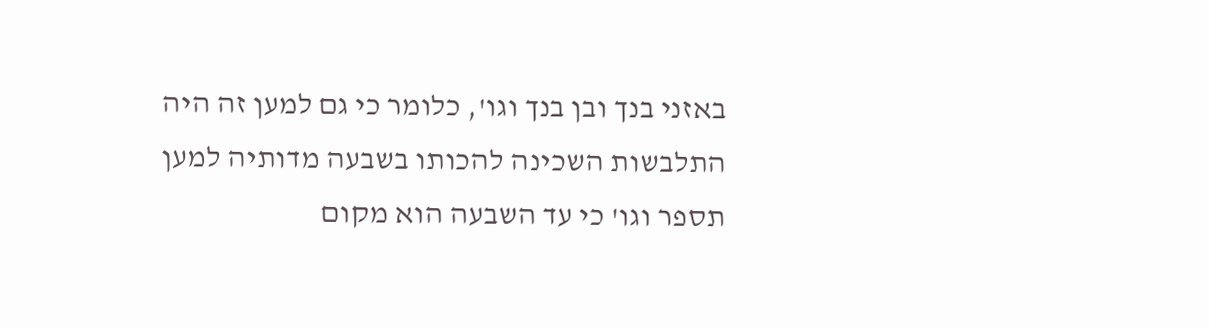באזני בנך ובן בנך וגו', כלומר כי גם למען זה היה התלבשות השכינה להכותו בשבעה מדותיה למען תספר וגו' כי עד השבעה הוא מקום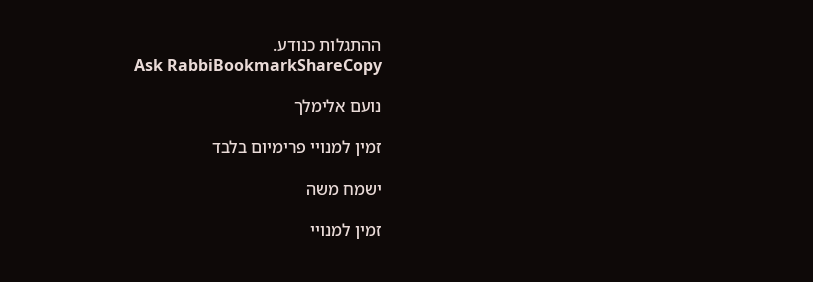ההתגלות כנודע.
Ask RabbiBookmarkShareCopy

נועם אלימלך

זמין למנויי פרימיום בלבד

ישמח משה

זמין למנויי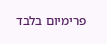פרימיום בלבד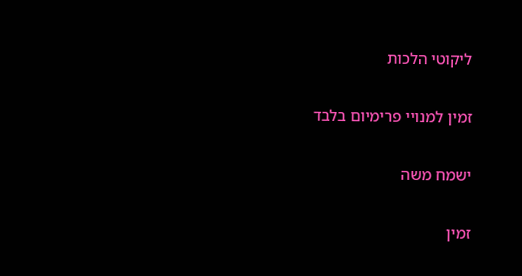ליקוטי הלכות

זמין למנויי פרימיום בלבד

ישמח משה

זמין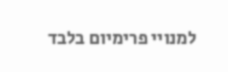למנויי פרימיום בלבד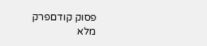פסוק קודםפרק מלא